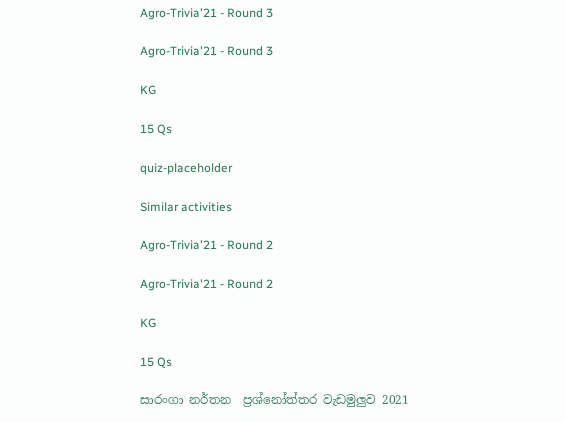Agro-Trivia'21 - Round 3

Agro-Trivia'21 - Round 3

KG

15 Qs

quiz-placeholder

Similar activities

Agro-Trivia'21 - Round 2

Agro-Trivia'21 - Round 2

KG

15 Qs

සාරංගා නර්තන  ප්‍රශ්නෝත්තර වැඩමුලුව 2021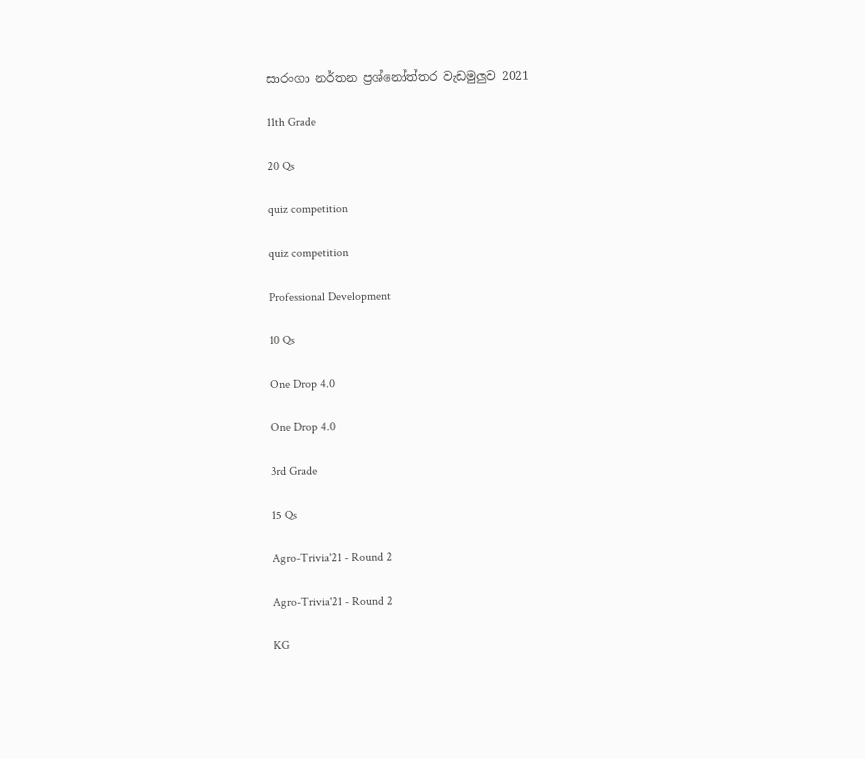සාරංගා නර්තන ප්‍රශ්නෝත්තර වැඩමුලුව 2021

11th Grade

20 Qs

quiz competition

quiz competition

Professional Development

10 Qs

One Drop 4.0

One Drop 4.0

3rd Grade

15 Qs

Agro-Trivia'21 - Round 2

Agro-Trivia'21 - Round 2

KG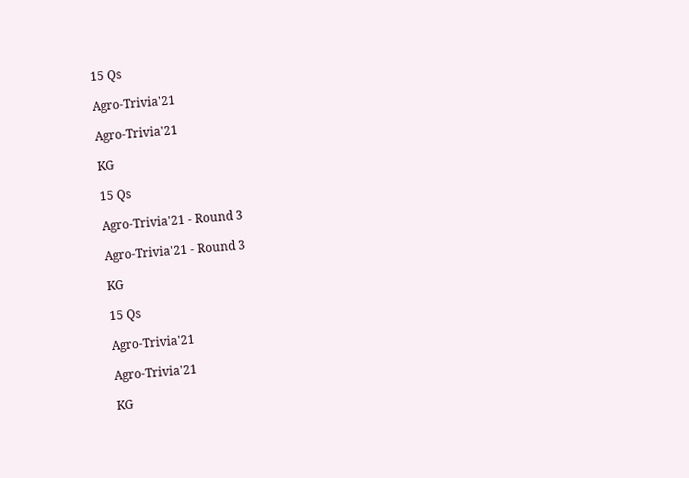15 Qs

Agro-Trivia'21

Agro-Trivia'21

KG

15 Qs

Agro-Trivia'21 - Round 3

Agro-Trivia'21 - Round 3

KG

15 Qs

Agro-Trivia'21

Agro-Trivia'21

KG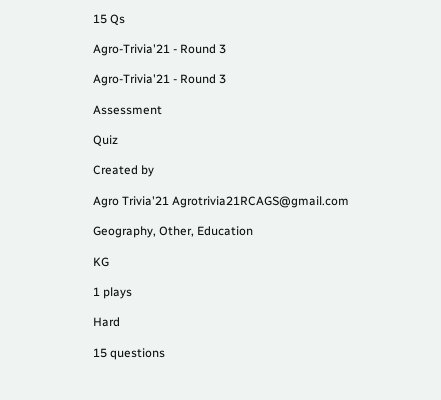15 Qs

Agro-Trivia'21 - Round 3

Agro-Trivia'21 - Round 3

Assessment

Quiz

Created by

Agro Trivia'21 Agrotrivia21RCAGS@gmail.com

Geography, Other, Education

KG

1 plays

Hard

15 questions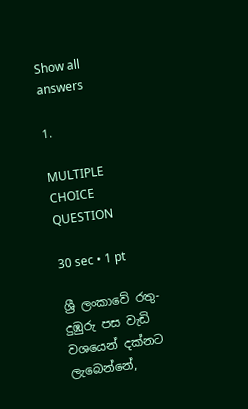Show all answers

1.

MULTIPLE CHOICE QUESTION

30 sec • 1 pt

ශ්‍රී ලංකාවේ රතු-දුඹුරු පස වැඩි වශයෙන් දක්නට ලැබෙන්නේ,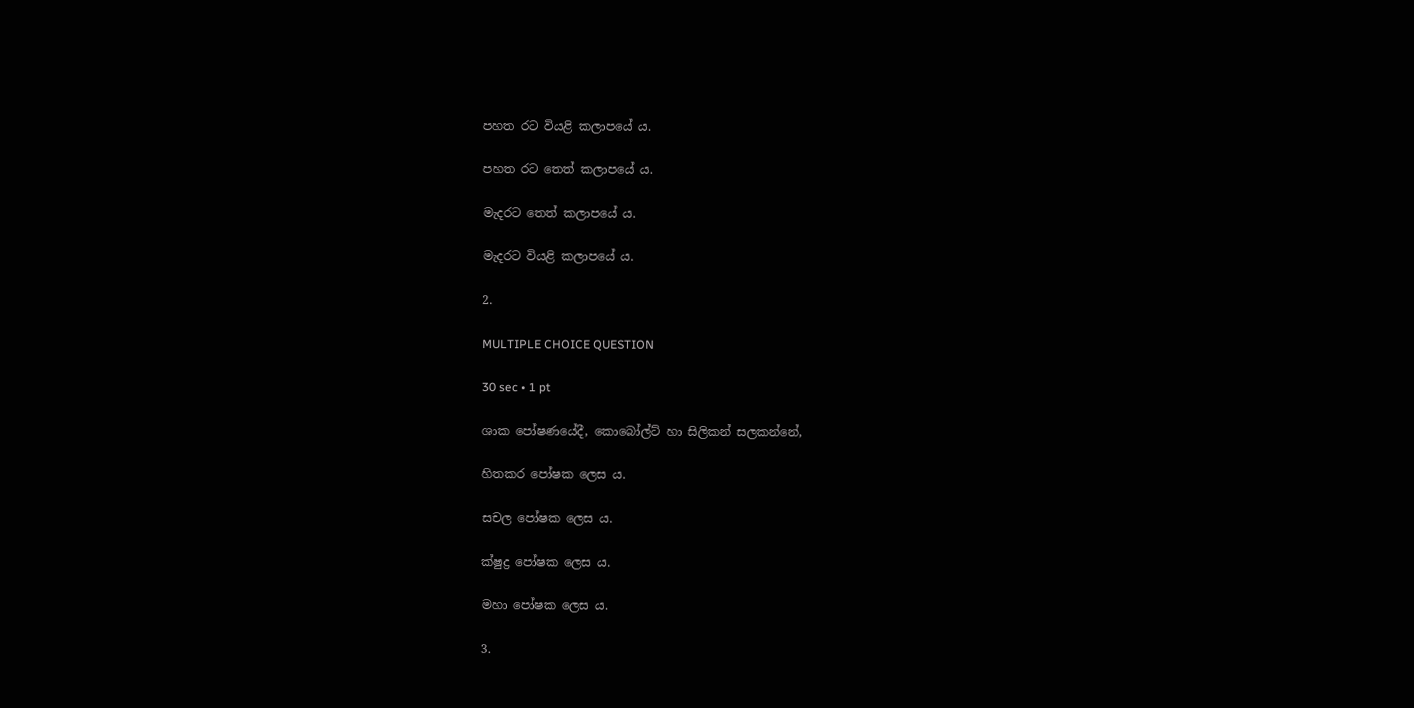පහත රට වියළි කලාපයේ ය.

පහත රට තෙත් කලාපයේ ය.

මැදරට තෙත් කලාපයේ ය.

මැදරට වියළි කලාපයේ ය.

2.

MULTIPLE CHOICE QUESTION

30 sec • 1 pt

ශාක පෝෂණයේදී, කොබෝල්ට් හා සිලිකන් සලකන්නේ,

හිතකර පෝෂක ලෙස ය.

සචල පෝෂක ලෙස ය.

ක්ෂුද්‍ර පෝෂක ලෙස ය.

මහා පෝෂක ලෙස ය.

3.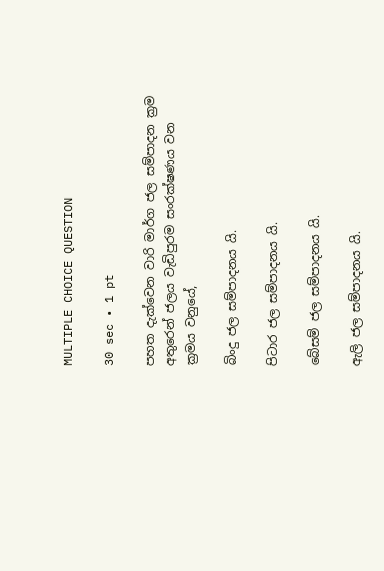MULTIPLE CHOICE QUESTION

30 sec • 1 pt

පහත දැක්වෙන වාරි මාර්ග ජල සම්පාදන ක්‍රම අතුරෙන් ජලය වැඩිපුරම සං‍රක්ෂණය වන ක්‍රමය වනුයේ,

බිංදු ජල සම්පාදනය යි.

පිටාර ජල සම්පාදනය යි.

බේසම් ජල සම්පාදනය යි.

ඇලි ජල සම්පාදනය යි.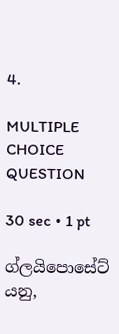4.

MULTIPLE CHOICE QUESTION

30 sec • 1 pt

ග්ලයිපොසේට් යනු,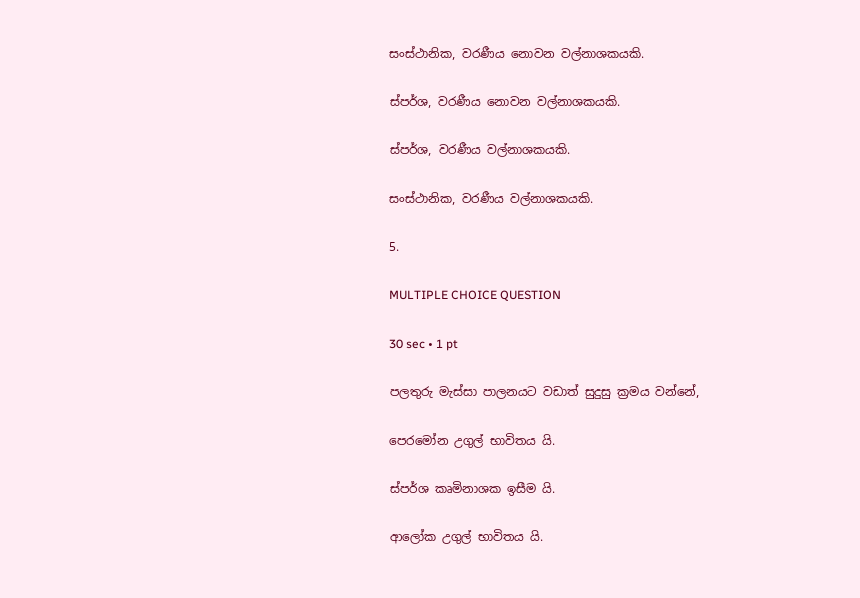සංස්ථානික, වරණීය නොවන වල්නාශකයකි.

ස්පර්ශ, වරණීය නොවන වල්නාශකයකි.

ස්පර්ශ, වරණීය වල්නාශකයකි.

සංස්ථානික, වරණීය වල්නාශකයකි.

5.

MULTIPLE CHOICE QUESTION

30 sec • 1 pt

පලතුරු මැස්සා පාලනයට වඩාත් සුදුසු ක්‍රමය වන්නේ,

පෙරමෝන උගුල් භාවිතය යි.

ස්පර්ශ කෘමිනාශක ඉසීම යි.

ආලෝක උගුල් භාවිතය යි.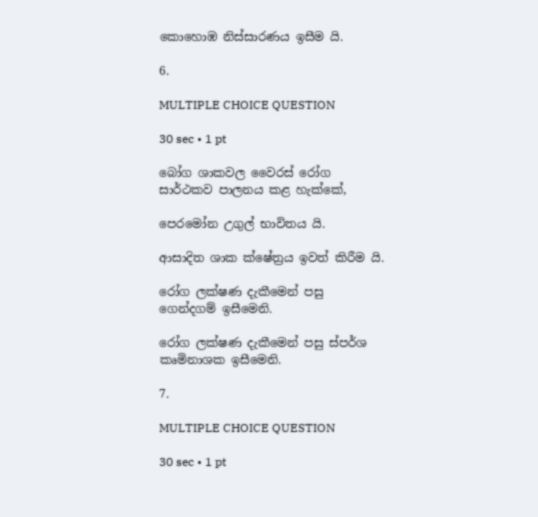කොහොඹ නිස්සාරණය ඉසීම යි.

6.

MULTIPLE CHOICE QUESTION

30 sec • 1 pt

බෝග ශාකවල වෛරස් රෝග සාර්ථකව පාලනය කළ හැක්කේ,

පෙරමෝන උගුල් භාවිතය යි.

ආසාදිත ශාක ක්ෂේත්‍රය ඉවත් කිරීම යි.

රෝග ලක්ෂණ දැකීමෙන් පසු ගෙන්දගම් ඉසීමෙනි.

රෝග ලක්ෂණ දැකීමෙන් පසු ස්පර්ශ කෘමිනාශක ඉසීමෙනි.

7.

MULTIPLE CHOICE QUESTION

30 sec • 1 pt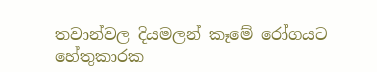තවාන්වල දියමලන් කෑමේ රෝගයට හේතුකාරක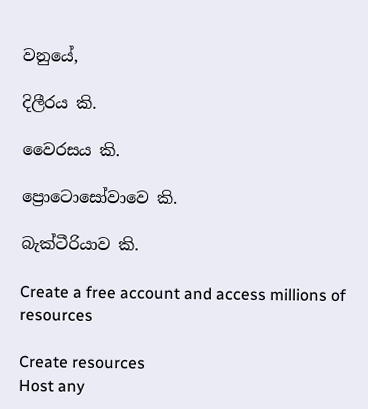වනුයේ,

දිලීරය කි.

වෛරසය කි.

ප්‍රොටොසෝවාවෙ කි.

බැක්ටීරියාව කි.

Create a free account and access millions of resources

Create resources
Host any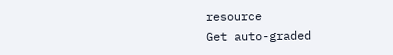resource
Get auto-graded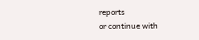reports
or continue with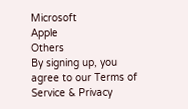Microsoft
Apple
Others
By signing up, you agree to our Terms of Service & Privacy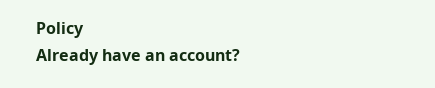Policy
Already have an account?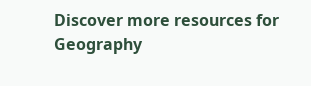Discover more resources for Geography